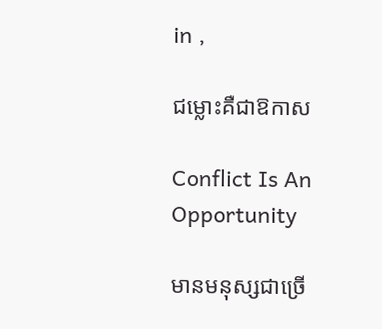in ,

ជម្លោះគឺជាឱកាស

Conflict Is An Opportunity

មានមនុស្សជាច្រើ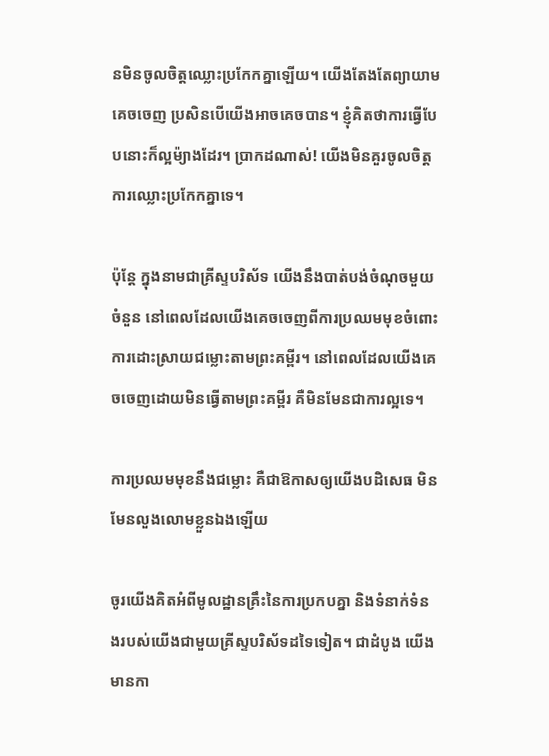នមិនចូលចិត្តឈ្លោះប្រកែកគ្នាឡើយ។ យើងតែងតែព្យាយាមគេចចេញ ប្រសិនបើយើងអាចគេចបាន។ ខ្ញុំគិតថាការធ្វើបែបនោះក៏ល្អម៉្យាងដែរ។ ប្រាកដណាស់! យើងមិនគួរចូលចិត្តការឈ្លោះប្រកែកគ្នាទេ។

ប៉ុន្តែ ក្នុងនាមជាគ្រីស្ទបរិស័ទ យើងនឹងបាត់បង់ចំណុចមួយចំនួន នៅពេលដែលយើងគេចចេញពីការប្រឈមមុខចំពោះការដោះស្រាយជម្លោះតាមព្រះគម្ពីរ។ នៅពេលដែលយើងគេចចេញដោយមិនធ្វើតាមព្រះគម្ពីរ គឺមិនមែនជាការល្អទេ។

ការប្រឈមមុខនឹងជម្លោះ គឺជាឱកាសឲ្យយើងបដិសេធ មិនមែនលួងលោមខ្លួនឯងឡើយ

ចូរយើងគិតអំពីមូលដ្ឋានគ្រឹះនៃការប្រកបគ្នា និងទំនាក់ទំនងរបស់យើងជាមួយគ្រីស្ទបរិស័ទដទៃទៀត។ ជាដំបូង យើងមានកា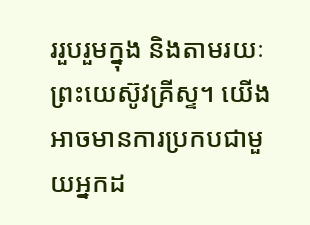ររួបរួមក្នុង និងតាមរយៈព្រះយេស៊ូវគ្រីស្ទ។ យើងអាចមានការប្រកបជាមួយអ្នកដ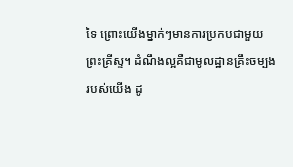ទៃ ព្រោះយើងម្នាក់ៗមានការប្រកបជាមួយព្រះគ្រីស្ទ។ ដំណឹងល្អគឺជាមូលដ្ឋានគ្រឹះចម្បងរបស់យើង ដូ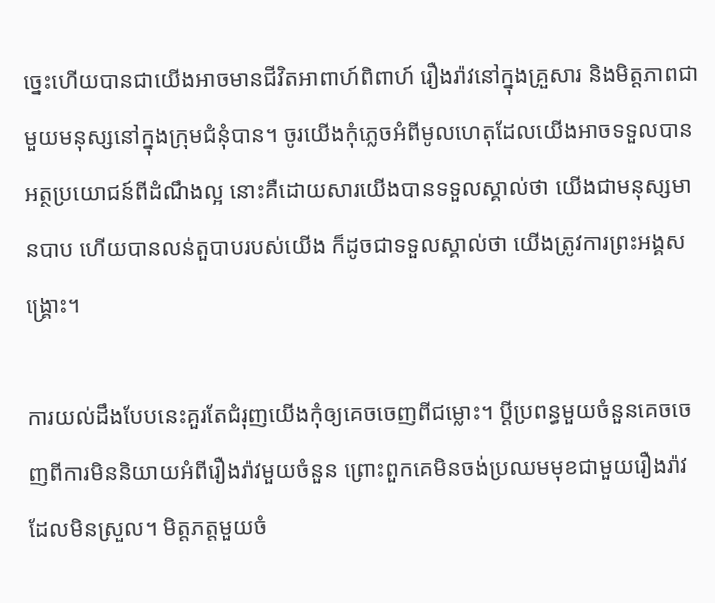ច្នេះហើយបានជាយើងអាចមានជីវិតអាពាហ៍ពិពាហ៍ រឿងរ៉ាវនៅក្នុងគ្រួសារ និងមិត្តភាពជាមួយមនុស្សនៅក្នុងក្រុមជំនុំបាន។ ចូរយើងកុំភ្លេចអំពីមូលហេតុដែលយើងអាចទទួលបានអត្ថប្រយោជន៍ពីដំណឹងល្អ នោះគឺដោយសារយើងបានទទួលស្គាល់ថា យើងជាមនុស្សមានបាប ហើយបានលន់តួបាបរបស់យើង ក៏ដូចជាទទួលស្គាល់ថា យើងត្រូវការព្រះអង្គសង្គ្រោះ។

ការយល់ដឹងបែបនេះគួរតែជំរុញយើងកុំឲ្យគេចចេញពីជម្លោះ។ ប្ដីប្រពន្ធមួយចំនួនគេចចេញពីការមិននិយាយអំពីរឿងរ៉ាវមួយចំនួន ព្រោះពួកគេមិនចង់ប្រឈមមុខជាមួយរឿងរ៉ាវដែលមិនស្រួល។ មិត្តភត្តមួយចំ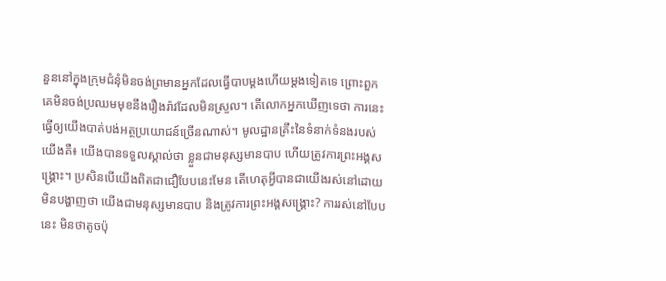នួននៅក្នុងក្រុមជំនុំមិនចង់ព្រមានអ្នកដែលធ្វើបាបម្ដងហើយម្ដងទៀតទេ ព្រោះពួកគេមិនចង់ប្រឈមមុខនឹងរឿងរ៉ាវដែលមិនស្រួល។ តើលោកអ្នកឃើញទេថា ការនេះធ្វើឲ្យយើងបាត់បង់អត្ថប្រយោជន៍ច្រើនណាស់។ មូលដ្ឋានគ្រឹះនៃទំនាក់ទំនងរបស់យើងគឺ៖ យើងបានទទួលស្គាល់ថា ខ្លួនជាមនុស្សមានបាប ហើយត្រូវការព្រះអង្គសង្គ្រោះ។ ប្រសិនបើយើងពិតជាជឿបែបនេះមែន តើហេតុអ្វីបានជាយើងរស់នៅដោយមិនបង្ហាញថា យើងជាមនុស្សមានបាប និងត្រូវការព្រះអង្គសង្គ្រោះ? ការរស់នៅបែបនេះ មិនថាតូចប៉ុ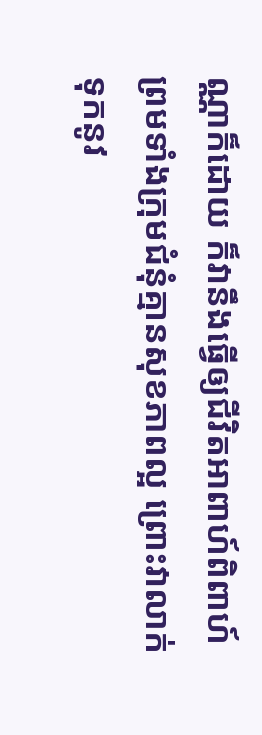ណ្ណាក៏ដោយ ក៏វានឹងធ្វើឲ្យជីវិតអាពាហ៍ពិពាហ៍ ព្រមទាំងក្រុមជំនុំគ្មានសុខភាពល្អ ព្រោះវាលាក់ទុកនូវ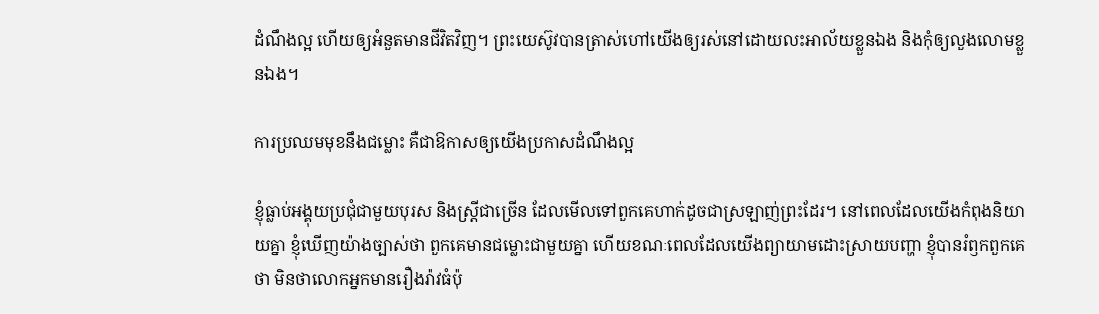ដំណឹងល្អ ហើយឲ្យអំនួតមានជីវិតវិញ។ ព្រះយេស៊ូវបានត្រាស់ហៅយើងឲ្យរស់នៅដោយលះអាល័យខ្លួនឯង និងកុំឲ្យលួងលោមខ្លួនឯង។

ការប្រឈមមុខនឹងជម្លោះ គឺជាឱកាសឲ្យយើងប្រកាសដំណឹងល្អ

ខ្ញុំធ្លាប់អង្គុយប្រជុំជាមួយបុរស និងស្ត្រីជាច្រើន ដែលមើលទៅពួកគេហាក់ដូចជាស្រឡាញ់ព្រះដែរ។ នៅពេលដែលយើងកំពុងនិយាយគ្នា ខ្ញុំឃើញយ៉ាងច្បាស់ថា ពួកគេមានជម្លោះជាមួយគ្នា ហើយខណៈពេលដែលយើងព្យាយាមដោះស្រាយបញ្ហា ខ្ញុំបានរំឭកពួកគេថា មិនថាលោកអ្នកមានរឿងរ៉ាវធំប៉ុ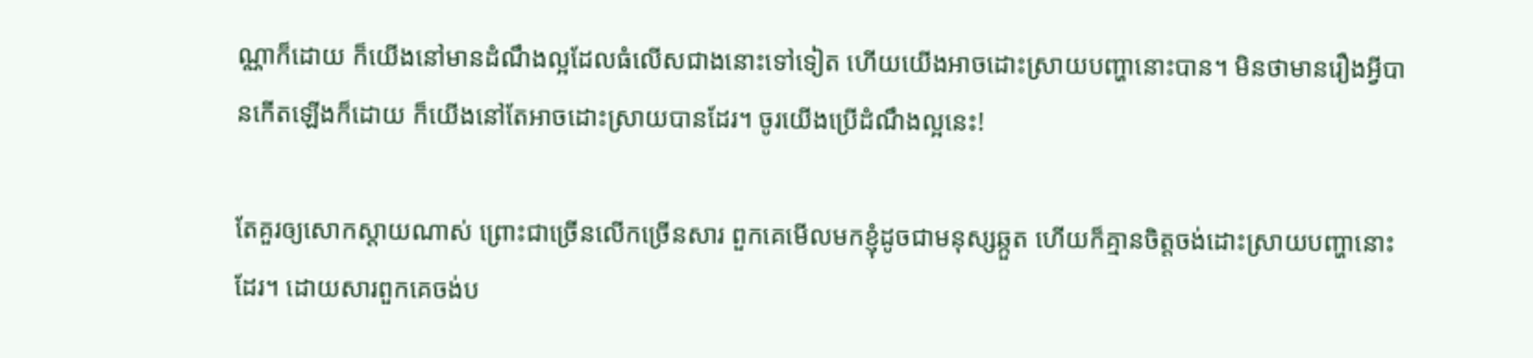ណ្ណាក៏ដោយ ក៏យើងនៅមានដំណឹងល្អដែលធំលើសជាងនោះទៅទៀត ហើយយើងអាចដោះស្រាយបញ្ហានោះបាន។ មិនថាមានរឿងអ្វីបានកើតឡើងក៏ដោយ ក៏យើងនៅតែអាចដោះស្រាយបានដែរ។ ចូរយើងប្រើដំណឹងល្អនេះ!

តែគួរឲ្យសោកស្ដាយណាស់ ព្រោះជាច្រើនលើកច្រើនសារ ពួកគេមើលមកខ្ញុំដូចជាមនុស្សឆ្កួត ហើយក៏គ្មានចិត្តចង់ដោះស្រាយបញ្ហានោះដែរ។ ដោយសារពួកគេចង់ប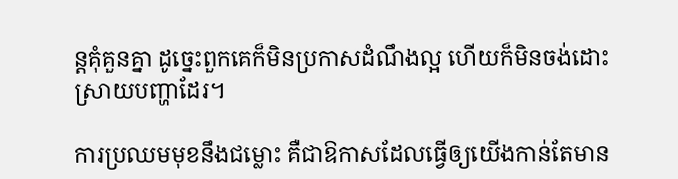ន្តគុំគួនគ្នា ដូច្នេះពួកគេក៏មិនប្រកាសដំណឹងល្អ ហើយក៏មិនចង់ដោះស្រាយបញ្ហាដែរ។

ការប្រឈមមុខនឹងជម្លោះ គឺជាឱកាសដែលធ្វើឲ្យយើងកាន់តែមាន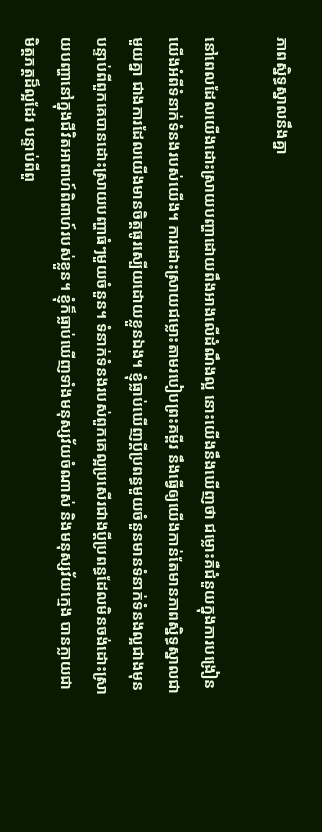ភាពស្និទ្ធស្នាលនឹងគ្នា

នៅពេលដែលយើងដោះស្រាយបញ្ហាដោយពឹងអាងលើដំណឹងល្អ នោះយើងនឹងឃើញថា ជម្លោះគឺជំនួយក្នុងការបង្រៀនយើងអំពីទំនាក់ទំនងរបស់យើង។ ការដោះស្រាយជម្លោះតាមរបៀបព្រះគម្ពីរ នឹងធ្វើឲ្យយើងកាន់តែមានភាពស្និទ្ធស្នាលជាមួយគ្នា ជាងការដែលយើងមានចិត្តធូរស្បើយដោយខ្លួនឯង។ ខ្ញុំធ្លាប់ឃើញប្ដីប្រពន្ធមួយចំនួនមានទំនាក់ទំនងល្អជាងមុន បន្ទាប់ពីពួកគេបានដោះស្រាយបញ្ហាធំៗមួយចំនួន។ ទំនាក់ទំនងរបស់ពួកគេល្អប្រសើរជាងប្ដីប្រពន្ធដែលមិនចង់ដោះស្រាយបញ្ហានៅក្នុងជីវិតអាពាហ៍ពិពាហ៍របស់ខ្លួន។ ខ្ញុំក៏ធ្លាប់ឃើញទាំងមនុស្សវ័យចំណាស់ និងមនុស្សវ័យក្មេង បានក្លាយជាមិត្តភត្តដ៏ល្អដែរ បន្ទាប់ពីពួ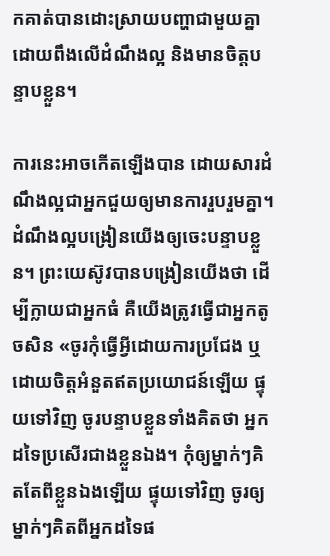កគាត់បានដោះស្រាយបញ្ហាជាមួយគ្នាដោយពឹងលើដំណឹងល្អ និងមានចិត្តបន្ទាបខ្លួន។

ការនេះអាចកើតឡើងបាន ដោយសារដំណឹងល្អជាអ្នកជួយឲ្យមានការរួបរួមគ្នា។ ដំណឹងល្អបង្រៀនយើងឲ្យចេះបន្ទាបខ្លួន។ ព្រះយេស៊ូវបានបង្រៀនយើងថា ដើម្បីក្លាយជាអ្នកធំ គឺយើងត្រូវធ្វើជាអ្នកតូចសិន «ចូរកុំធ្វើអ្វីដោយការប្រជែង ឬដោយចិត្ដអំនួតឥតប្រយោជន៍ឡើយ ផ្ទុយទៅវិញ ចូរបន្ទាបខ្លួនទាំងគិតថា អ្នកដទៃប្រសើរជាងខ្លួនឯង។ កុំឲ្យម្នាក់ៗគិតតែពីខ្លួនឯងឡើយ ផ្ទុយទៅវិញ ចូរឲ្យម្នាក់ៗគិតពីអ្នកដទៃផ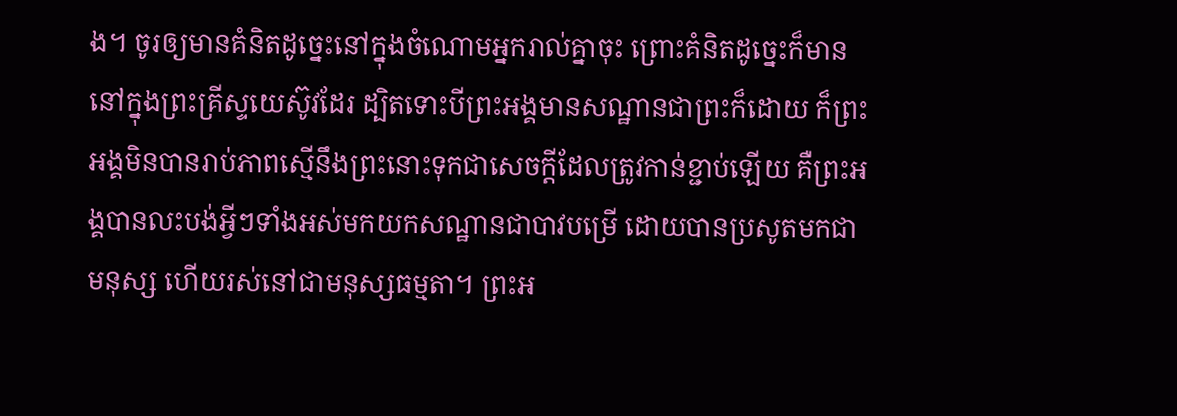ង។ ចូរឲ្យមានគំនិតដូច្នេះនៅក្នុងចំណោមអ្នករាល់គ្នាចុះ ព្រោះគំនិតដូច្នេះក៏មាននៅក្នុងព្រះគ្រីស្ទយេស៊ូវដែរ ដ្បិតទោះបីព្រះអង្គមានសណ្ឋានជាព្រះក៏ដោយ ក៏ព្រះអង្គមិនបានរាប់ភាពស្មើនឹងព្រះនោះទុកជាសេចក្ដីដែលត្រូវកាន់ខ្ជាប់ឡើយ គឺព្រះអង្គបានលះបង់អ្វីៗទាំងអស់មកយកសណ្ឋានជាបាវបម្រើ ដោយបានប្រសូតមកជាមនុស្ស ហើយរស់នៅជាមនុស្សធម្មតា។ ព្រះអ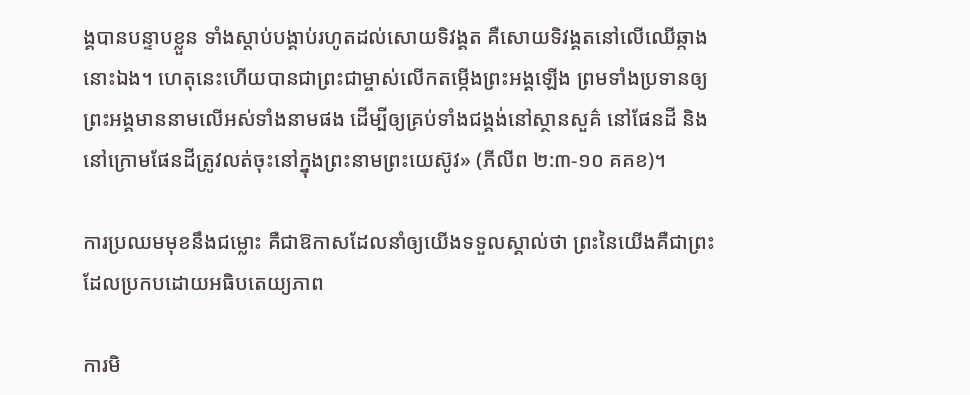ង្គបានបន្ទាបខ្លួន ទាំងស្ដាប់បង្គាប់រហូតដល់សោយទិវង្គត គឺសោយទិវង្គតនៅលើឈើឆ្កាងនោះឯង។ ហេតុនេះហើយបានជាព្រះជាម្ចាស់លើកតម្កើងព្រះអង្គឡើង ព្រមទាំងប្រទានឲ្យព្រះអង្គមាននាមលើអស់ទាំងនាមផង ដើម្បីឲ្យគ្រប់ទាំងជង្គង់នៅស្ថានសួគ៌ នៅផែនដី និងនៅក្រោមផែនដីត្រូវលត់ចុះនៅក្នុងព្រះនាមព្រះយេស៊ូវ» (ភីលីព ២:៣-១០ គគខ)។

ការប្រឈមមុខនឹងជម្លោះ គឺជាឱកាសដែលនាំឲ្យយើងទទួលស្គាល់ថា ព្រះនៃយើងគឺជាព្រះដែលប្រកបដោយអធិបតេយ្យភាព

ការមិ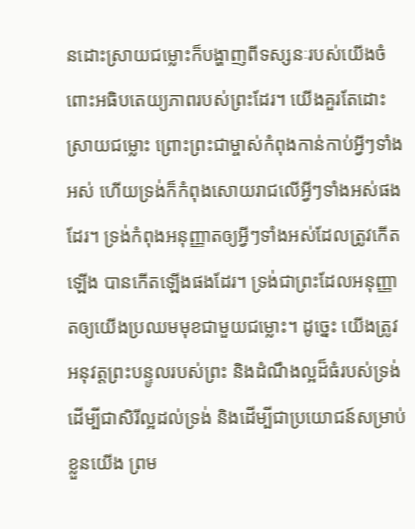នដោះស្រាយជម្លោះក៏បង្ហាញពីទស្សនៈរបស់យើងចំពោះអធិបតេយ្យភាពរបស់ព្រះដែរ។ យើងគួរតែដោះស្រាយជម្លោះ ព្រោះព្រះជាម្ចាស់កំពុងកាន់កាប់អ្វីៗទាំងអស់ ហើយទ្រង់ក៏កំពុងសោយរាជលើអ្វីៗទាំងអស់ផងដែរ។ ទ្រង់កំពុងអនុញ្ញាតឲ្យអ្វីៗទាំងអស់ដែលត្រូវកើតឡើង បានកើតឡើងផងដែរ។ ទ្រង់ជាព្រះដែលអនុញ្ញាតឲ្យយើងប្រឈមមុខជាមួយជម្លោះ។ ដូច្នេះ យើងត្រូវអនុវត្តព្រះបន្ទូលរបស់ព្រះ និងដំណឹងល្អដ៏ធំរបស់ទ្រង់ ដើម្បីជាសិរីល្អដល់ទ្រង់ និងដើម្បីជាប្រយោជន៍សម្រាប់ខ្លួនយើង ព្រម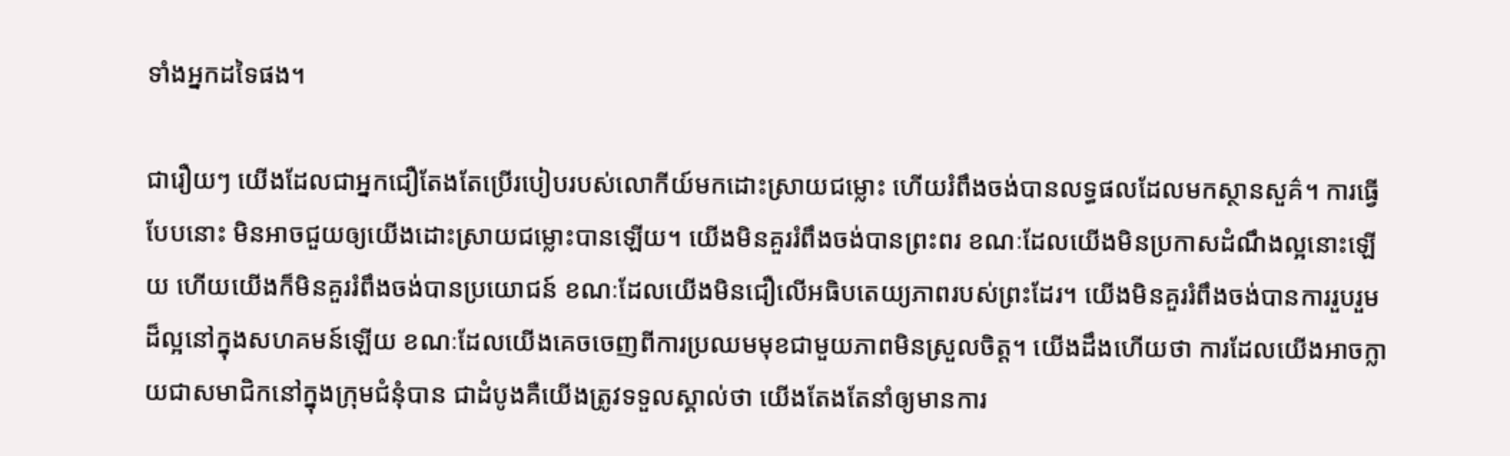ទាំងអ្នកដទៃផង។

ជារឿយៗ យើងដែលជាអ្នកជឿតែងតែប្រើរបៀបរបស់លោកីយ៍មកដោះស្រាយជម្លោះ ហើយរំពឹងចង់បានលទ្ធផលដែលមកស្ថានសួគ៌។ ការធ្វើបែបនោះ មិនអាចជួយឲ្យយើងដោះស្រាយជម្លោះបានឡើយ។ យើងមិនគួររំពឹងចង់បានព្រះពរ ខណៈដែលយើងមិនប្រកាសដំណឹងល្អនោះឡើយ ហើយយើងក៏មិនគួររំពឹងចង់បានប្រយោជន៍ ខណៈដែលយើងមិនជឿលើអធិបតេយ្យភាពរបស់ព្រះដែរ។ យើងមិនគួររំពឹងចង់បានការរួបរួមដ៏ល្អនៅក្នុងសហគមន៍ឡើយ ខណៈដែលយើងគេចចេញពីការប្រឈមមុខជាមួយភាពមិនស្រួលចិត្ត។ យើងដឹងហើយថា ការដែលយើងអាចក្លាយជាសមាជិកនៅក្នុងក្រុមជំនុំបាន ជាដំបូងគឺយើងត្រូវទទួលស្គាល់ថា យើងតែងតែនាំឲ្យមានការ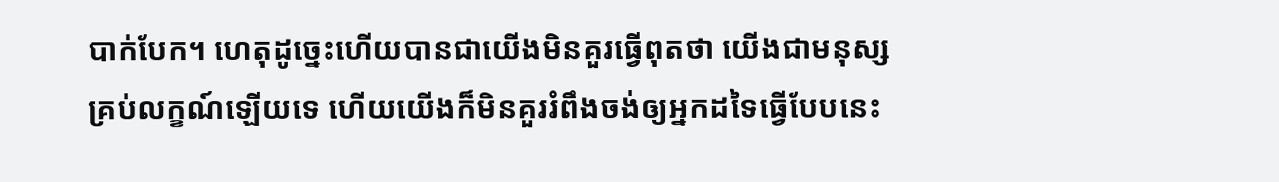បាក់បែក។ ហេតុដូច្នេះហើយបានជាយើងមិនគួរធ្វើពុតថា យើងជាមនុស្សគ្រប់លក្ខណ៍ឡើយទេ ហើយយើងក៏មិនគួររំពឹងចង់ឲ្យអ្នកដទៃធ្វើបែបនេះ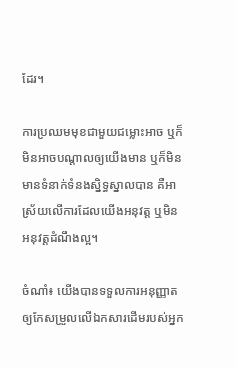ដែរ។

ការប្រឈមមុខជាមួយជម្លោះអាច ឬក៏មិនអាចបណ្ដាលឲ្យយើងមាន ឬក៏មិនមានទំនាក់ទំនងស្និទ្ធស្នាលបាន គឺអាស្រ័យលើការដែលយើងអនុវត្ត ឬមិនអនុវត្តដំណឹងល្អ។

ចំណាំ៖ យើងបានទទួលការអនុញ្ញាតឲ្យកែសម្រួលលើឯកសារដើមរបស់អ្នក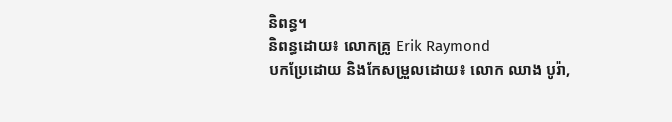និពន្ធ។
និពន្ធដោយ៖ លោកគ្រូ Erik Raymond
បកប្រែដោយ និងកែសម្រួលដោយ៖ លោក ឈាង បូរ៉ា,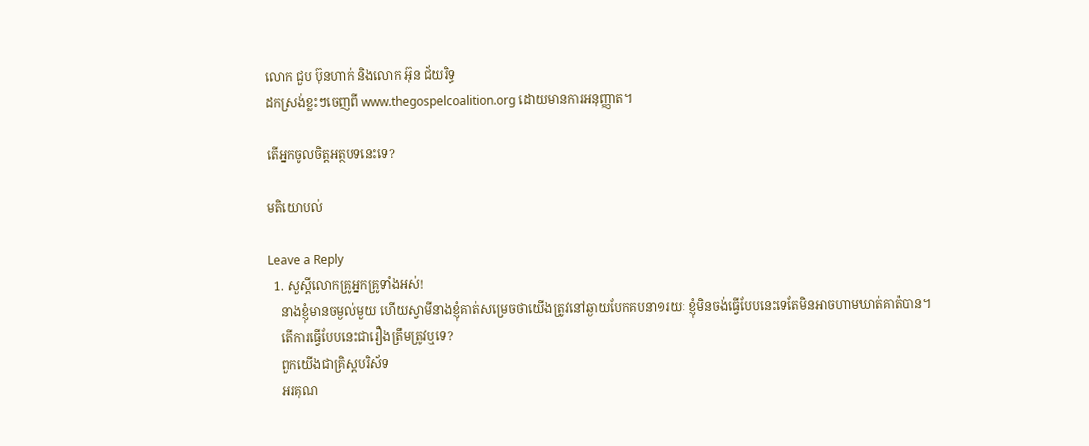លោក ជួប ប៊ុនហាក់ និងលោក អ៊ុន ជ័យរិទ្ធ
ដកស្រង់ខ្លះៗចេញពី www.thegospelcoalition.org ដោយមានការអនុញ្ញាត។

តើអ្នកចូលចិត្តអត្ថបទនេះទេ?

មតិយោបល់

Leave a Reply
  1. សួស្តីលោកគ្រូអ្នកគ្រូទាំងអស់!
    នាងខ្ញុំមានចម្ងល់មួយ ហើយស្វាមីនាងខ្ញុំគាត់សម្រេចថាយើងត្រូវនៅឆ្ងាយបែកគបនា១រយៈ ខ្ញុំមិនចង់ធ្វើបែបនេះទេតែមិនអាចហាមឃាត់គាត៉បាន។
    តើការធ្វើបែបនេះជារឿងត្រឹមត្រូវឬទេ?
    ពួកយើងជាគ្រិស្តបរិស័ទ
    អរគុណ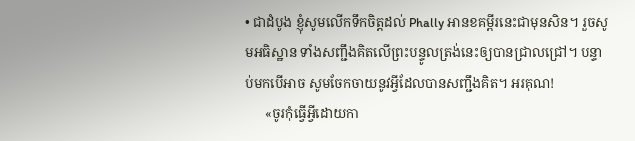• ជាដំបូង ខ្ញុំសូមលើកទឹកចិត្តដល់ Phally អានខគម្ពីរនេះជាមុនសិន។ រួចសូមអធិស្ឋាន ទាំងសញ្ជឹងគិតលើព្រះបន្ទូលត្រង់នេះឲ្យបានជ្រាលជ្រៅ។ បន្ទាប់មកបើអាច សូមចែកចាយនូវអ្វីដែលបានសញ្ជឹងគិត។ អរគុណ!
      «ចូរកុំធ្វើអ្វីដោយកា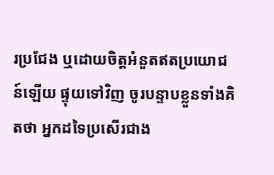រប្រជែង ឬដោយចិត្ដអំនួតឥតប្រយោជន៍ឡើយ ផ្ទុយទៅវិញ ចូរបន្ទាបខ្លួនទាំងគិតថា អ្នកដទៃប្រសើរជាង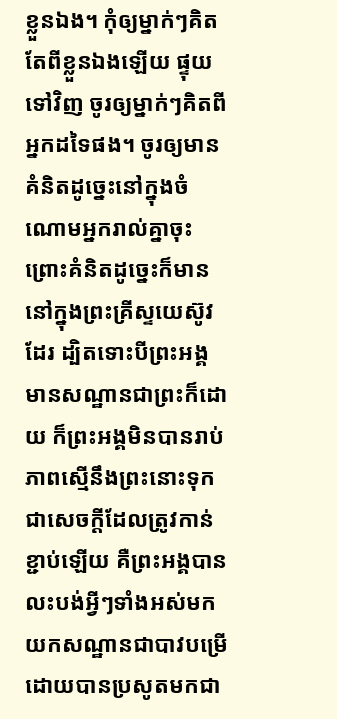ខ្លួនឯង។ កុំឲ្យម្នាក់ៗគិតតែពីខ្លួនឯងឡើយ ផ្ទុយទៅវិញ ចូរឲ្យម្នាក់ៗគិតពីអ្នកដទៃផង។ ចូរឲ្យមានគំនិតដូច្នេះនៅក្នុងចំណោមអ្នករាល់គ្នាចុះ ព្រោះគំនិតដូច្នេះក៏មាននៅក្នុងព្រះគ្រីស្ទយេស៊ូវដែរ ដ្បិតទោះបីព្រះអង្គមានសណ្ឋានជាព្រះក៏ដោយ ក៏ព្រះអង្គមិនបានរាប់ភាពស្មើនឹងព្រះនោះទុកជាសេចក្ដីដែលត្រូវកាន់ខ្ជាប់ឡើយ គឺព្រះអង្គបានលះបង់អ្វីៗទាំងអស់មកយកសណ្ឋានជាបាវបម្រើ ដោយបានប្រសូតមកជា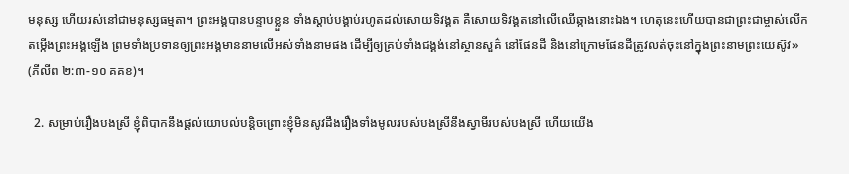មនុស្ស ហើយរស់នៅជាមនុស្សធម្មតា។ ព្រះអង្គបានបន្ទាបខ្លួន ទាំងស្ដាប់បង្គាប់រហូតដល់សោយទិវង្គត គឺសោយទិវង្គតនៅលើឈើឆ្កាងនោះឯង។ ហេតុនេះហើយបានជាព្រះជាម្ចាស់លើកតម្កើងព្រះអង្គឡើង ព្រមទាំងប្រទានឲ្យព្រះអង្គមាននាមលើអស់ទាំងនាមផង ដើម្បីឲ្យគ្រប់ទាំងជង្គង់នៅស្ថានសួគ៌ នៅផែនដី និងនៅក្រោមផែនដីត្រូវលត់ចុះនៅក្នុងព្រះនាមព្រះយេស៊ូវ» (ភីលីព ២:៣-១០ គគខ)។

  2. សម្រាប់រឿងបងស្រី ខ្ញុំពិបាកនឹងផ្ដល់យោបល់បន្តិចព្រោះខ្ញុំមិនសូវដឹងរឿងទាំងមូលរបស់បងស្រីនឹងស្វាមីរបស់បងស្រី ហើយយើង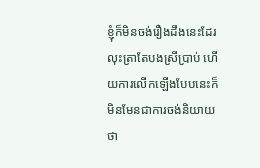ខ្ញុំក៏មិនចង់រឿងដឹងនេះដែរ លុះត្រាតែបងស្រីប្រាប់ ហើយការលើកឡើងបែបនេះក៏មិនមែនជាការចង់និយាយថា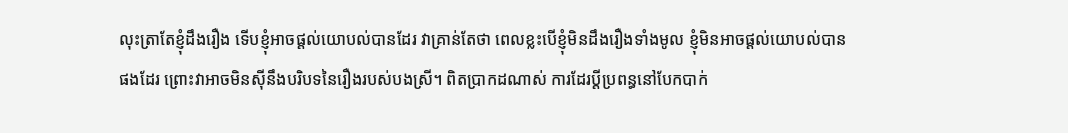លុះត្រាតែខ្ញុំដឹងរឿង ទើបខ្ញុំអាចផ្ដល់យោបល់បានដែរ វាគ្រាន់តែថា ពេលខ្លះបើខ្ញុំមិនដឹងរឿងទាំងមូល ខ្ញុំមិនអាចផ្ដល់យោបល់បានផងដែរ ព្រោះវាអាចមិនស៊ីនឹងបរិបទនៃរឿងរបស់បងស្រី។ ពិតប្រាកដណាស់ ការដែរប្ដីប្រពន្ធនៅបែកបាក់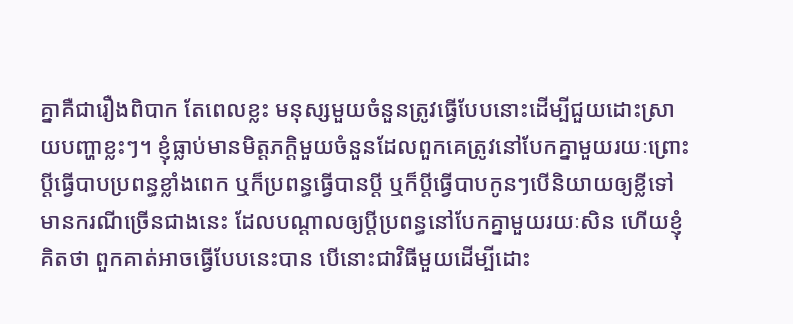គ្នាគឺជារឿងពិបាក តែពេលខ្លះ មនុស្សមួយចំនួនត្រូវធ្វើបែបនោះដើម្បីជួយដោះស្រាយបញ្ហាខ្លះៗ។ ខ្ញុំធ្លាប់មានមិត្តភក្ដិមួយចំនួនដែលពួកគេត្រូវនៅបែកគ្នាមួយរយៈព្រោះប្ដីធ្វើបាបប្រពន្ធខ្លាំងពេក ឬក៏ប្រពន្ធធ្វើបានប្ដី ឬក៏ប្ដីធ្វើបាបកូនៗបើនិយាយឲ្យខ្លីទៅមានករណីច្រើនជាងនេះ ដែលបណ្ដាលឲ្យប្ដីប្រពន្ធនៅបែកគ្នាមួយរយៈសិន ហើយខ្ញុំគិតថា ពួកគាត់អាចធ្វើបែបនេះបាន បើនោះជាវិធីមួយដើម្បីដោះ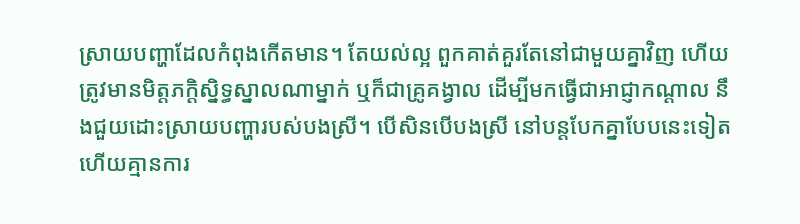ស្រាយបញ្ហាដែលកំពុងកើតមាន។ តែយល់ល្អ ពួកគាត់គួរតែនៅជាមួយគ្នាវិញ ហើយត្រូវមានមិត្តភក្ដិស្និទ្ធស្នាលណាម្នាក់ ឬក៏ជាគ្រូគង្វាល ដើម្បីមកធ្វើជាអាជ្ញាកណ្ដាល នឹងជួយដោះស្រាយបញ្ហារបស់បងស្រី។ បើសិនបើបងស្រី នៅបន្តបែកគ្នាបែបនេះទៀត ហើយគ្មានការ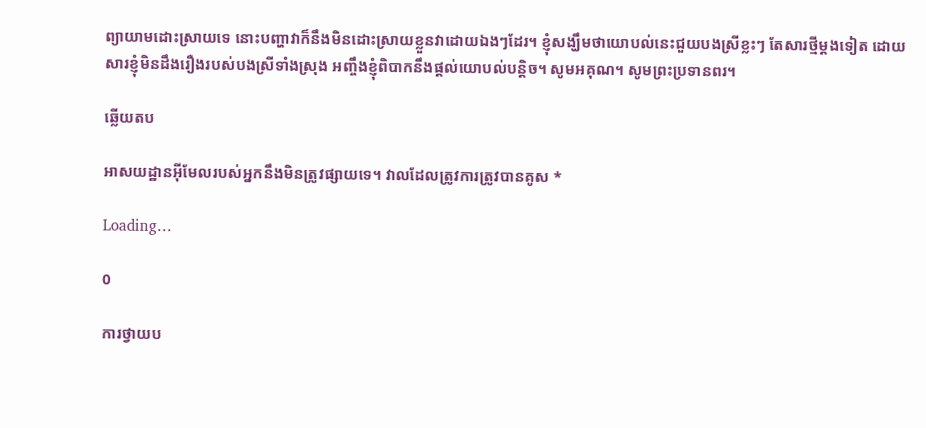ព្យាយាមដោះស្រាយទេ នោះបញ្ហាវាក៏នឹងមិនដោះស្រាយខ្លួនវាដោយឯងៗដែរ។ ខ្ញុំសង្ឃឹមថាយោបល់នេះជួយបងស្រីខ្លះៗ តែសារថ្មីម្ដងទៀត ដោយសារខ្ញុំមិនដឹងរឿងរបស់បងស្រីទាំងស្រុង អញ្ចឹងខ្ញុំពិបាកនឹងផ្ដល់យោបល់បន្តិច។ សូមអគុណ។ សូមព្រះប្រទានពរ។

ឆ្លើយតប

អាសយដ្ឋានអ៊ីមែលរបស់អ្នកនឹងមិនត្រូវផ្សាយទេ។ វាលដែលត្រូវការត្រូវបានគូស *

Loading…

0

ការថ្វាយប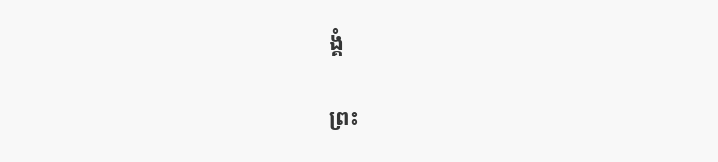ង្គំ

ព្រះ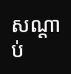សណ្ដាប់